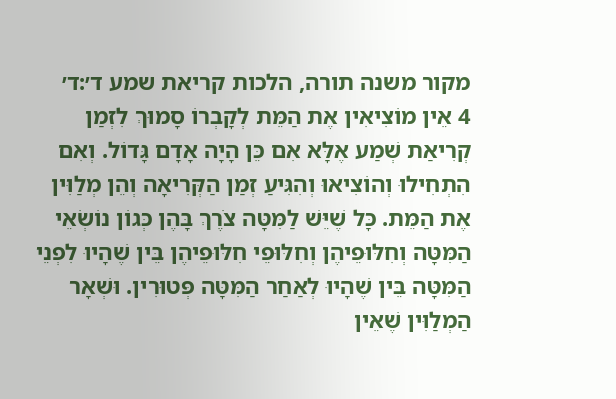מקור משנה תורה, הלכות קריאת שמע ד׳:ד׳
4 אֵין מוֹצִיאִין אֶת הַמֵּת לְקָבְרוֹ סָמוּךְ לִזְמַן קְרִיאַת שְׁמַע אֶלָּא אִם כֵּן הָיָה אָדָם גָּדוֹל. וְאִם הִתְחִילוּ וְהוֹצִיאוּ וְהִגִּיעַ זְמַן הַקְּרִיאָה וְהֵן מְלַוִּין אֶת הַמֵּת. כָּל שֶׁיֵּשׁ לַמִּטָּה צֹרֶךְ בָּהֶן כְּגוֹן נוֹשְׂאֵי הַמִּטָּה וְחִלּוּפֵיהֶן וְחִלּוּפֵי חִלּוּפֵיהֶן בֵּין שֶׁהָיוּ לִפְנֵי הַמִּטָּה בֵּין שֶׁהָיוּ לְאַחַר הַמִּטָּה פְּטוּרִין. וּשְׁאָר הַמְלַוִּין שֶׁאֵין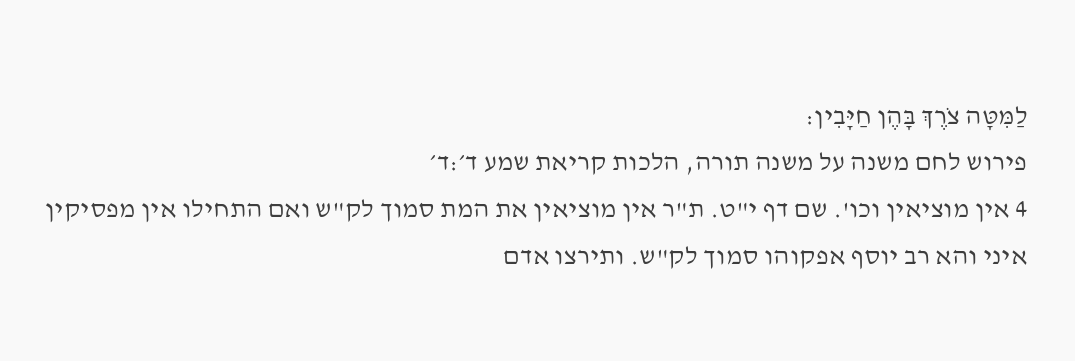לַמִּטָּה צֹרֶךְ בָּהֶן חַיָּבִין:
פירוש לחם משנה על משנה תורה, הלכות קריאת שמע ד׳:ד׳
4 אין מוציאין וכו'. שם דף י"ט. ת"ר אין מוציאין את המת סמוך לק"ש ואם התחילו אין מפסיקין איני והא רב יוסף אפקוהו סמוך לק"ש. ותירצו אדם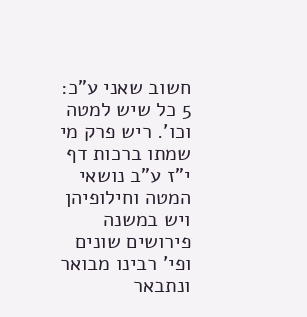חשוב שאני ע"כ:
5 כל שיש למטה וכו'. ריש פרק מי שמתו ברכות דף י"ז ע"ב נושאי המטה וחילופיהן ויש במשנה פירושים שונים ופי' רבינו מבואר ונתבאר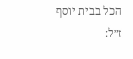הכל בבית יוסף ז״ל: